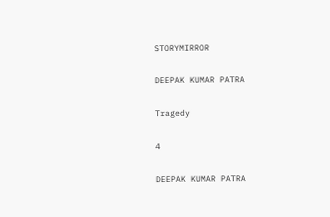STORYMIRROR

DEEPAK KUMAR PATRA

Tragedy

4

DEEPAK KUMAR PATRA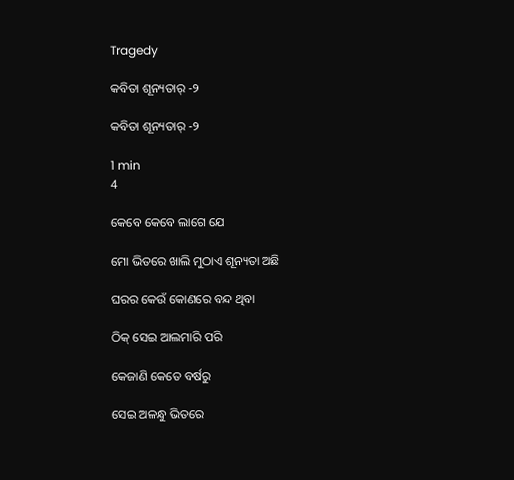Tragedy

କବିତା ଶୂନ୍ୟତାର୍ -୨

କବିତା ଶୂନ୍ୟତାର୍ -୨

1 min
4

କେବେ କେବେ ଲାଗେ ଯେ

ମୋ ଭିତରେ ଖାଲି ମୁଠାଏ ଶୂନ୍ୟତା ଅଛି

ଘରର କେଉଁ କୋଣରେ ବନ୍ଦ ଥିବା

ଠିକ୍ ସେଇ ଆଲମାରି ପରି

କେଜାଣି କେତେ ବର୍ଷରୁ

ସେଇ ଅଳନ୍ଧୁ ଭିତରେ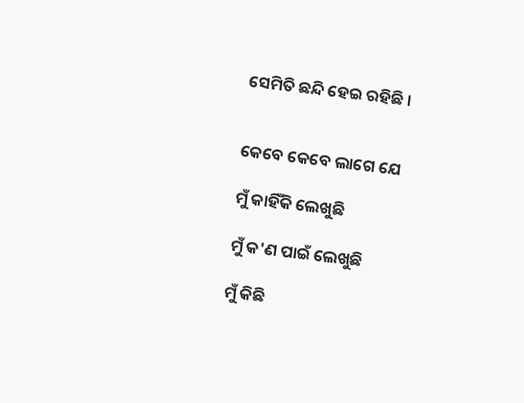ସେମିତି ଛନ୍ଦି ହେଇ ରହିଛି ।


କେବେ କେବେ ଲାଗେ ଯେ

ମୁଁ କାହିଁକି ଲେଖୁଛି

ମୁଁ କ'ଣ ପାଇଁ ଲେଖୁଛି

ମୁଁ କିଛି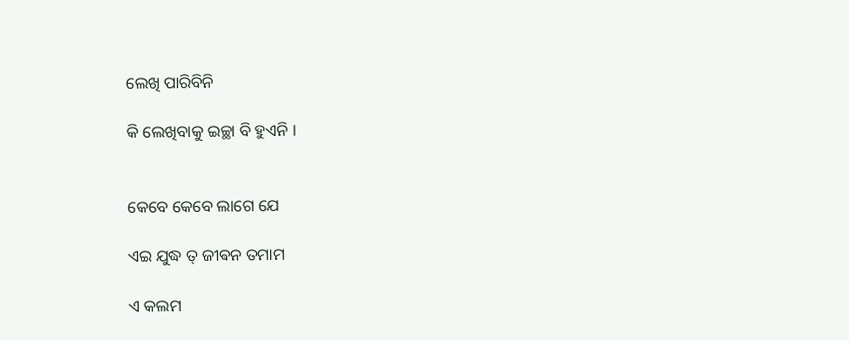ଲେଖି ପାରିବିନି

କି ଲେଖିବାକୁ ଇଚ୍ଛା ବି ହୁଏନି ।


କେବେ କେବେ ଲାଗେ ଯେ

ଏଇ ଯୁଦ୍ଧ ତ୍ ଜୀଵନ ତମାମ

ଏ କଲମ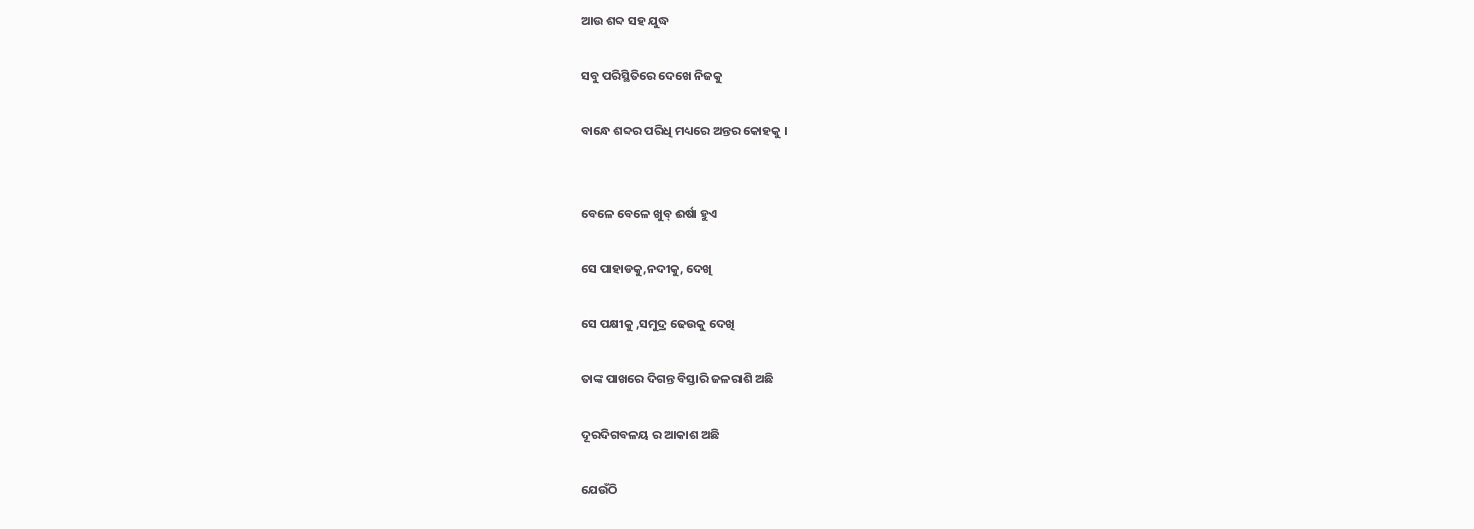ଆଉ ଶବ୍ଦ ସହ ଯୁଦ୍ଧ

ସବୁ ପରିସ୍ଥିତିରେ ଦେଖେ ନିଜକୁ

ବାନ୍ଧେ ଶବ୍ଦର ପରିଧି ମଧ୍ୟରେ ଅନ୍ତର କୋହକୁ ।


ବେଳେ ବେଳେ ଖୁବ୍ ଈର୍ଷା ହୁଏ

ସେ ପାହାଡକୁ,ନଦୀକୁ, ଦେଖି

ସେ ପକ୍ଷୀକୁ ,ସମୁଦ୍ର ଢେଉକୁ ଦେଖି

ତାଙ୍କ ପାଖରେ ଦିଗନ୍ତ ବିସ୍ତାରି ଜଳରାଶି ଅଛି

ଦୂରଦିଗବଳୟ ର ଆକାଶ ଅଛି

ଯେଉଁଠି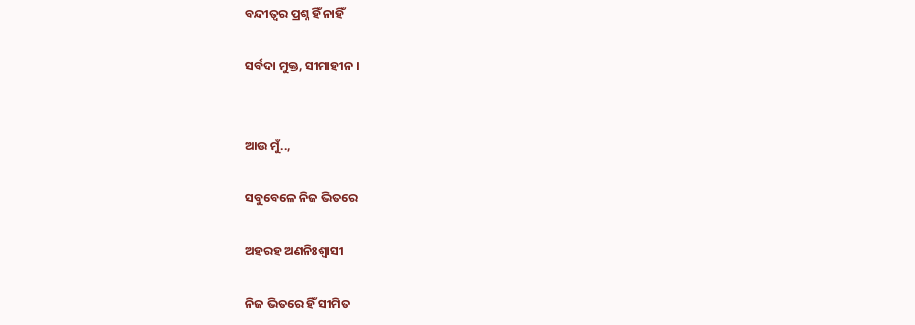ବନ୍ଦୀତ୍ଵର ପ୍ରଶ୍ନ ହିଁ ନାହିଁ

ସର୍ବଦା ମୁକ୍ତ, ସୀମାହୀନ ।


ଆଉ ମୁଁ..,

ସବୁବେଳେ ନିଜ ଭିତରେ

ଅହରହ ଅଣନିଃଶ୍ବାସୀ

ନିଜ ଭିତରେ ହିଁ ସୀମିତ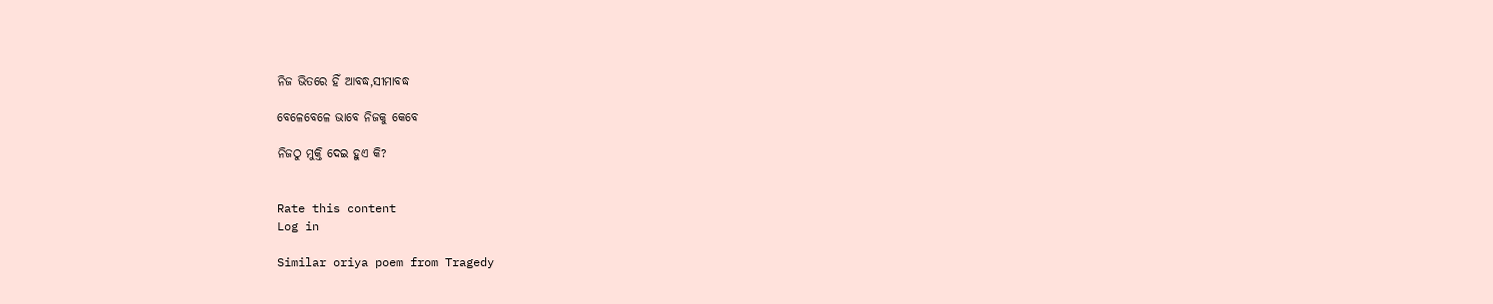ନିଜ ଭିତରେ ହିଁ ଆବଦ୍ଧ,ସୀମାବଦ୍ଧ

ବେଳେବେଳେ ଭାବେ ନିଜକୁ କେବେ

ନିଜଠୁ ମୁକ୍ତି ଦେଇ ହୁଏ କି?


Rate this content
Log in

Similar oriya poem from Tragedy